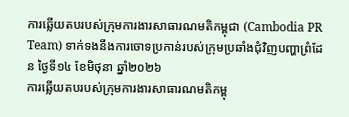ការឆ្លើយតបរបស់ក្រុមការងារសាធារណមតិកម្ពុជា (Cambodia PR Team) ទាក់ទងនឹងការចោទប្រកាន់របស់ក្រុមប្រឆាំងជុំវិញបញ្ហាព្រំដែន ថ្ងៃទី១៤ ខែមិថុនា ឆ្នាំ២០២៦
ការឆ្លើយតបរបស់ក្រុមការងារសាធារណមតិកម្ពុ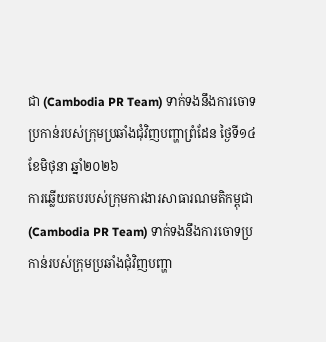ជា (Cambodia PR Team) ទាក់ទងនឹងការចោទប្រកាន់របស់ក្រុមប្រឆាំងជុំវិញបញ្ហាព្រំដែន ថ្ងៃទី១៤ ខែមិថុនា ឆ្នាំ២០២៦
ការឆ្លើយតបរបស់ក្រុមការងារសាធារណមតិកម្ពុជា (Cambodia PR Team) ទាក់ទងនឹងការចោទប្រកាន់របស់ក្រុមប្រឆាំងជុំវិញបញ្ហា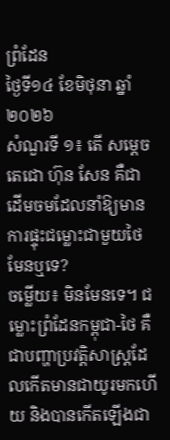ព្រំដែន
ថ្ងៃទី១៤ ខែមិថុនា ឆ្នាំ២០២៦
សំណួរទី ១៖ តើ សម្តេចតេជោ ហ៊ុន សែន គឺជាដើមចមដែលនាំឱ្យមានការផ្ទុះជម្លោះជាមួយថៃមែនឬទេ?
ចម្លើយ៖ មិនមែនទេ។ ជម្លោះព្រំដែនកម្ពុជា-ថៃ គឺជាបញ្ហាប្រវត្តិសាស្ត្រដែលកើតមានជាយូរមកហើយ និងបានកើតឡើងជា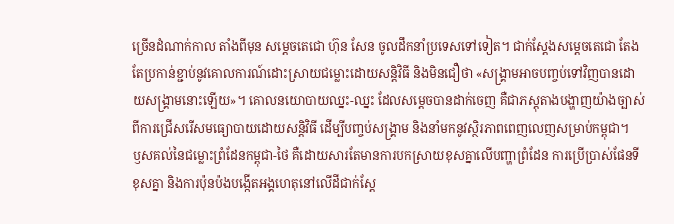ច្រើនដំណាក់កាល តាំងពីមុន សម្តេចតេជោ ហ៊ុន សែន ចូលដឹកនាំប្រទេសទៅទៀត។ ជាក់ស្តែងសម្តេចតេជោ តែងតែប្រកាន់ខ្ជាប់នូវគោលការណ៍ដោះស្រាយជម្លោះដោយសន្តិវិធី និងមិនជឿថា «សង្គ្រាមអាចបញ្ចប់ទៅវិញបានដោយសង្គ្រាមនោះឡើយ»។ គោលនយោបាយឈ្នះ-ឈ្នះ ដែលសម្តេចបានដាក់ចេញ គឺជាភស្តុតាងបង្ហាញយ៉ាងច្បាស់ពីការជ្រើសរើសមធ្យោបាយដោយសន្តិវិធី ដើម្បីបញ្ចប់សង្គ្រាម និងនាំមកនូវស្ថិរភាពពេញលេញសម្រាប់កម្ពុជា។
ឫសគល់នៃជម្លោះព្រំដែនកម្ពុជា-ថៃ គឺដោយសារតែមានការបកស្រាយខុសគ្នាលើបញ្ហាព្រំដែន ការប្រើប្រាស់ផែនទីខុសគ្នា និងការប៉ុនប៉ងបង្កើតអង្គហេតុនៅលើដីជាក់ស្តែ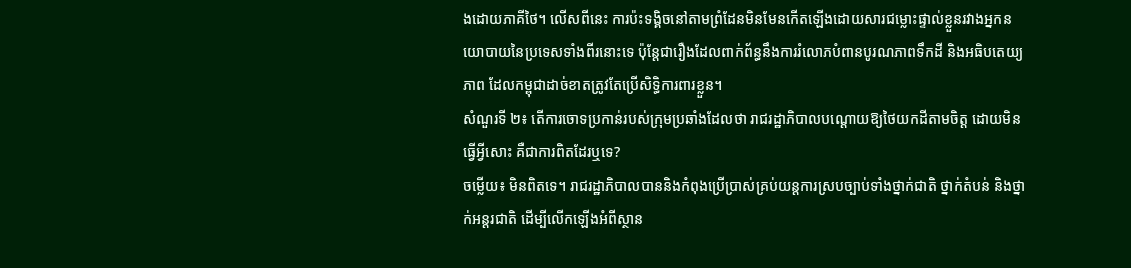ងដោយភាគីថៃ។ លើសពីនេះ ការប៉ះទង្គិចនៅតាមព្រំដែនមិនមែនកើតឡើងដោយសារជម្លោះផ្ទាល់ខ្លួនរវាងអ្នកនយោបាយនៃប្រទេសទាំងពីរនោះទេ ប៉ុន្តែជារឿងដែលពាក់ព័ន្ធនឹងការរំលោភបំពានបូរណភាពទឹកដី និងអធិបតេយ្យភាព ដែលកម្ពុជាដាច់ខាតត្រូវតែប្រើសិទ្ធិការពារខ្លួន។
សំណួរទី ២៖ តើការចោទប្រកាន់របស់ក្រុមប្រឆាំងដែលថា រាជរដ្ឋាភិបាលបណ្តោយឱ្យថៃយកដីតាមចិត្ត ដោយមិនធ្វើអ្វីសោះ គឺជាការពិតដែរឬទេ?
ចម្លើយ៖ មិនពិតទេ។ រាជរដ្ឋាភិបាលបាននិងកំពុងប្រើប្រាស់គ្រប់យន្តការស្របច្បាប់ទាំងថ្នាក់ជាតិ ថ្នាក់តំបន់ និងថ្នាក់អន្តរជាតិ ដើម្បីលើកឡើងអំពីស្ថាន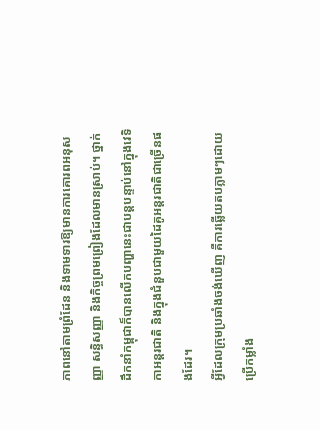ភាពនៅតាមព្រំដែន និងទាមទារឱ្យមានការគោរពអនុសញ្ញា សន្ធិសញ្ញា និងកិច្ចព្រមព្រៀងដែលមានស្រាប់។ ថ្នាក់ដឹកនាំកម្ពុជាក៏បានលើកបញ្ហានេះជាបន្តបន្ទាប់នៅក្នុងវេទិកាអន្តរជាតិ និងក្នុងជំនួបជាមួយដៃគូអន្តរជាតិជាច្រើនផងដែរ។
អ្វីដែលក្រុមប្រឆាំងចង់ឃើញ គឺការឆ្លើយតបភ្លាមៗដោយប្រើកម្លាំង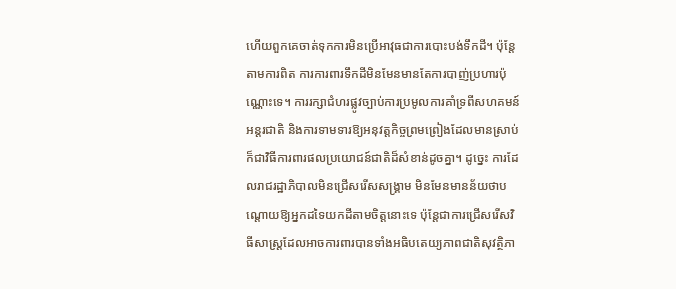ហើយពួកគេចាត់ទុកការមិនប្រើអាវុធជាការបោះបង់ទឹកដី។ ប៉ុន្តែតាមការពិត ការការពារទឹកដីមិនមែនមានតែការបាញ់ប្រហារប៉ុណ្ណោះទេ។ ការរក្សាជំហរផ្លូវច្បាប់ការប្រមូលការគាំទ្រពីសហគមន៍អន្តរជាតិ និងការទាមទារឱ្យអនុវត្តកិច្ចព្រមព្រៀងដែលមានស្រាប់ ក៏ជាវិធីការពារផលប្រយោជន៍ជាតិដ៏សំខាន់ដូចគ្នា។ ដូច្នេះ ការដែលរាជរដ្ឋាភិបាលមិនជ្រើសរើសសង្គ្រាម មិនមែនមានន័យថាបណ្តោយឱ្យអ្នកដទៃយកដីតាមចិត្តនោះទេ ប៉ុន្តែជាការជ្រើសរើសវិធីសាស្ត្រដែលអាចការពារបានទាំងអធិបតេយ្យភាពជាតិសុវត្ថិភា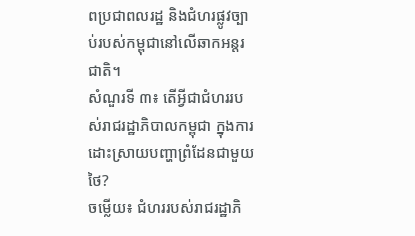ពប្រជាពលរដ្ឋ និងជំហរផ្លូវច្បាប់របស់កម្ពុជានៅលើឆាកអន្តរជាតិ។
សំណួរទី ៣៖ តើអ្វីជាជំហររបស់រាជរដ្ឋាភិបាលកម្ពុជា ក្នុងការដោះស្រាយបញ្ហាព្រំដែនជាមួយថៃ?
ចម្លើយ៖ ជំហររបស់រាជរដ្ឋាភិ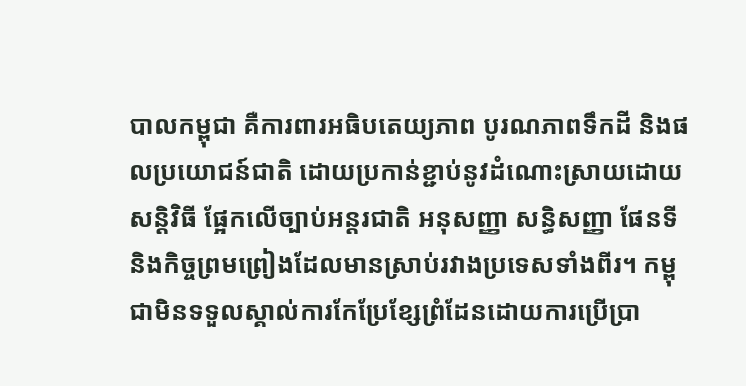បាលកម្ពុជា គឺការពារអធិបតេយ្យភាព បូរណភាពទឹកដី និងផលប្រយោជន៍ជាតិ ដោយប្រកាន់ខ្ជាប់នូវដំណោះស្រាយដោយសន្តិវិធី ផ្អែកលើច្បាប់អន្តរជាតិ អនុសញ្ញា សន្ធិសញ្ញា ផែនទី និងកិច្ចព្រមព្រៀងដែលមានស្រាប់រវាងប្រទេសទាំងពីរ។ កម្ពុជាមិនទទួលស្គាល់ការកែប្រែខ្សែព្រំដែនដោយការប្រើប្រា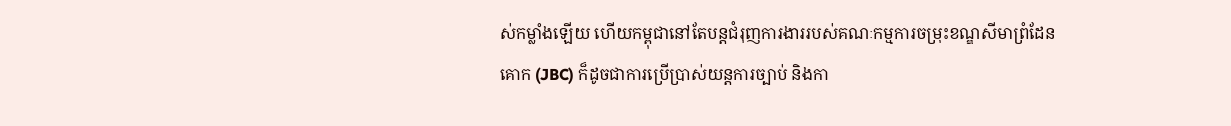ស់កម្លាំងឡើយ ហើយកម្ពុជានៅតែបន្តជំរុញការងាររបស់គណៈកម្មការចម្រុះខណ្ឌសីមាព្រំដែនគោក (JBC) ក៏ដូចជាការប្រើប្រាស់យន្តការច្បាប់ និងកា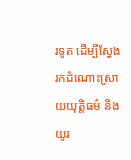រទូត ដើម្បីស្វែងរកដំណោះស្រាយយុត្តិធម៌ និងយូរ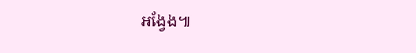អង្វែង៕